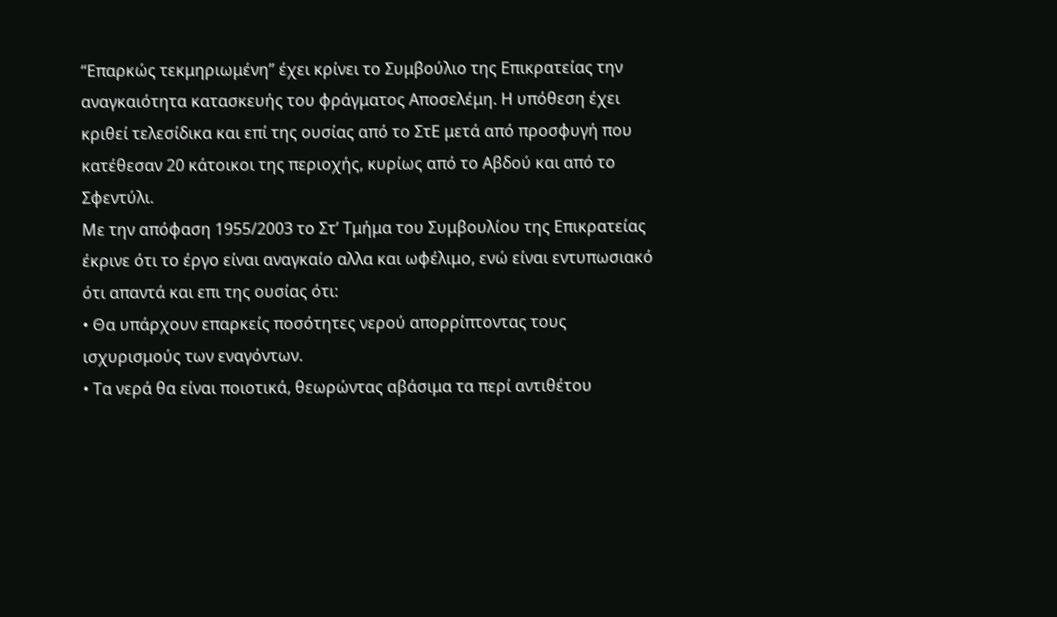“Επαρκώς τεκμηριωμένη” έχει κρίνει το Συμβούλιο της Επικρατείας την αναγκαιότητα κατασκευής του φράγματος Αποσελέμη. Η υπόθεση έχει κριθεί τελεσίδικα και επί της ουσίας από το ΣτΕ μετά από προσφυγή που κατέθεσαν 20 κάτοικοι της περιοχής, κυρίως από το Αβδού και από το Σφεντύλι.
Με την απόφαση 1955/2003 το Στ’ Τμήμα του Συμβουλίου της Επικρατείας έκρινε ότι το έργο είναι αναγκαίο αλλα και ωφέλιμο, ενώ είναι εντυπωσιακό ότι απαντά και επι της ουσίας ότι:
• Θα υπάρχουν επαρκείς ποσότητες νερού απορρίπτοντας τους ισχυρισμούς των εναγόντων.
• Τα νερά θα είναι ποιοτικά, θεωρώντας αβάσιμα τα περί αντιθέτου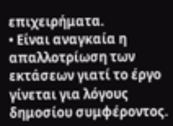επιχειρήματα.
• Είναι αναγκαία η απαλλοτρίωση των εκτάσεων γιατί το έργο γίνεται για λόγους δημοσίου συμφέροντος.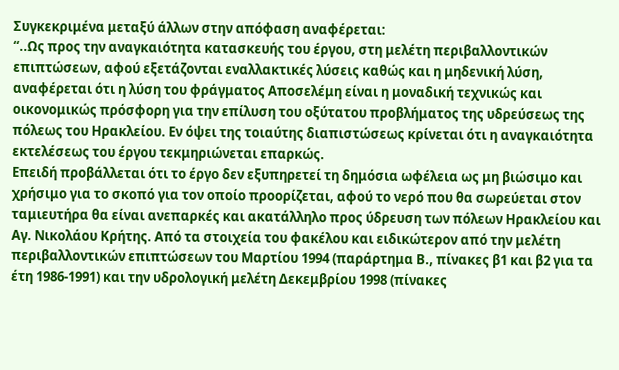Συγκεκριμένα μεταξύ άλλων στην απόφαση αναφέρεται:
“..Ως προς την αναγκαιότητα κατασκευής του έργου, στη μελέτη περιβαλλοντικών επιπτώσεων, αφού εξετάζονται εναλλακτικές λύσεις καθώς και η μηδενική λύση, αναφέρεται ότι η λύση του φράγματος Αποσελέμη είναι η μοναδική τεχνικώς και οικονομικώς πρόσφορη για την επίλυση του οξύτατου προβλήματος της υδρεύσεως της πόλεως του Ηρακλείου. Εν όψει της τοιαύτης διαπιστώσεως κρίνεται ότι η αναγκαιότητα εκτελέσεως του έργου τεκμηριώνεται επαρκώς.
Επειδή προβάλλεται ότι το έργο δεν εξυπηρετεί τη δημόσια ωφέλεια ως μη βιώσιμο και χρήσιμο για το σκοπό για τον οποίο προορίζεται, αφού το νερό που θα σωρεύεται στον ταμιευτήρα θα είναι ανεπαρκές και ακατάλληλο προς ύδρευση των πόλεων Ηρακλείου και Αγ. Νικολάου Κρήτης. Από τα στοιχεία του φακέλου και ειδικώτερον από την μελέτη περιβαλλοντικών επιπτώσεων του Μαρτίου 1994 (παράρτημα Β., πίνακες β1 και β2 για τα έτη 1986-1991) και την υδρολογική μελέτη Δεκεμβρίου 1998 (πίνακες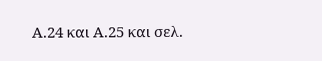Α.24 και Α.25 και σελ.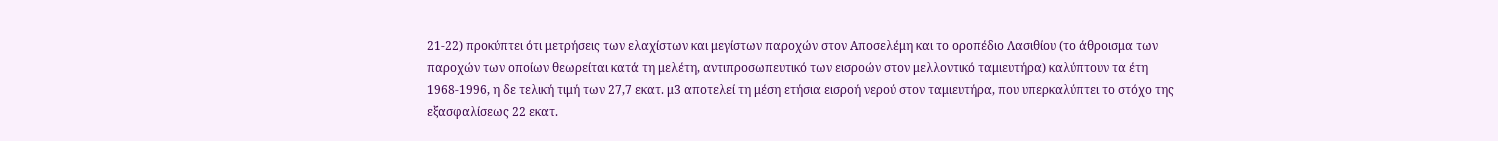21-22) προκύπτει ότι μετρήσεις των ελαχίστων και μεγίστων παροχών στον Αποσελέμη και το οροπέδιο Λασιθίου (το άθροισμα των παροχών των οποίων θεωρείται κατά τη μελέτη, αντιπροσωπευτικό των εισροών στον μελλοντικό ταμιευτήρα) καλύπτουν τα έτη 1968-1996, η δε τελική τιμή των 27,7 εκατ. μ3 αποτελεί τη μέση ετήσια εισροή νερού στον ταμιευτήρα, που υπερκαλύπτει το στόχο της εξασφαλίσεως 22 εκατ.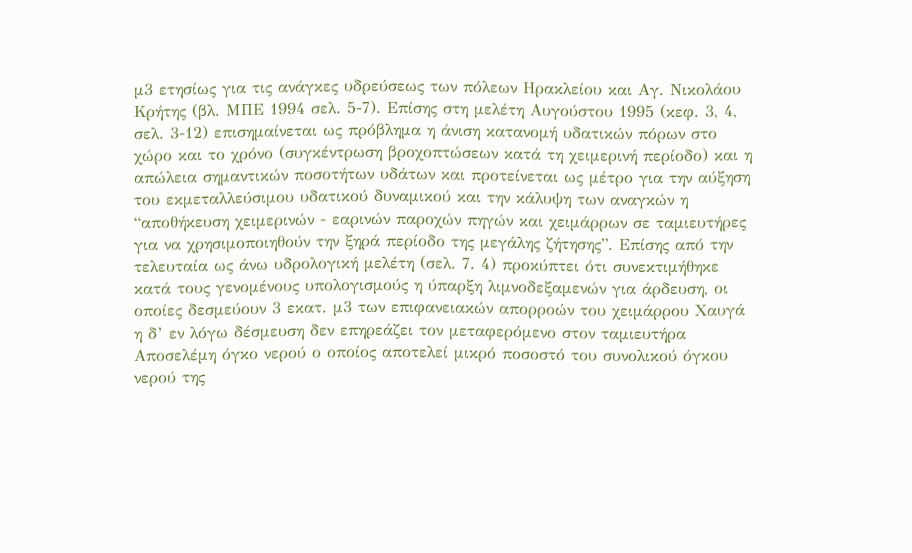μ3 ετησίως για τις ανάγκες υδρεύσεως των πόλεων Ηρακλείου και Αγ. Νικολάου Κρήτης (βλ. ΜΠΕ 1994 σελ. 5-7). Επίσης στη μελέτη Αυγούστου 1995 (κεφ. 3, 4, σελ. 3-12) επισημαίνεται ως πρόβλημα η άνιση κατανομή υδατικών πόρων στο χώρο και το χρόνο (συγκέντρωση βροχοπτώσεων κατά τη χειμερινή περίοδο) και η απώλεια σημαντικών ποσοτήτων υδάτων και προτείνεται ως μέτρο για την αύξηση του εκμεταλλεύσιμου υδατικού δυναμικού και την κάλυψη των αναγκών η “αποθήκευση χειμερινών - εαρινών παροχών πηγών και χειμάρρων σε ταμιευτήρες για να χρησιμοποιηθούν την ξηρά περίοδο της μεγάλης ζήτησης”. Επίσης από την τελευταία ως άνω υδρολογική μελέτη (σελ. 7. 4) προκύπτει ότι συνεκτιμήθηκε κατά τους γενομένους υπολογισμούς η ύπαρξη λιμνοδεξαμενών για άρδευση, οι οποίες δεσμεύουν 3 εκατ. μ3 των επιφανειακών απορροών του χειμάρρου Χαυγά η δ’ εν λόγω δέσμευση δεν επηρεάζει τον μεταφερόμενο στον ταμιευτήρα Αποσελέμη όγκο νερού ο οποίος αποτελεί μικρό ποσοστό του συνολικού όγκου νερού της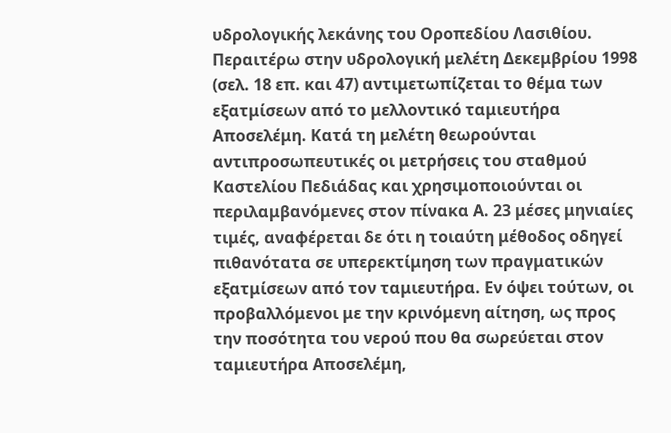υδρολογικής λεκάνης του Οροπεδίου Λασιθίου. Περαιτέρω στην υδρολογική μελέτη Δεκεμβρίου 1998 (σελ. 18 επ. και 47) αντιμετωπίζεται το θέμα των εξατμίσεων από το μελλοντικό ταμιευτήρα Αποσελέμη. Κατά τη μελέτη θεωρούνται αντιπροσωπευτικές οι μετρήσεις του σταθμού Καστελίου Πεδιάδας και χρησιμοποιούνται οι περιλαμβανόμενες στον πίνακα Α. 23 μέσες μηνιαίες τιμές, αναφέρεται δε ότι η τοιαύτη μέθοδος οδηγεί πιθανότατα σε υπερεκτίμηση των πραγματικών εξατμίσεων από τον ταμιευτήρα. Εν όψει τούτων, οι προβαλλόμενοι με την κρινόμενη αίτηση, ως προς την ποσότητα του νερού που θα σωρεύεται στον ταμιευτήρα Αποσελέμη,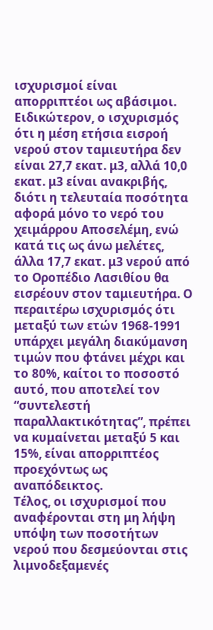ισχυρισμοί είναι απορριπτέοι ως αβάσιμοι. Ειδικώτερον, ο ισχυρισμός ότι η μέση ετήσια εισροή νερού στον ταμιευτήρα δεν είναι 27,7 εκατ. μ3, αλλά 10,0 εκατ. μ3 είναι ανακριβής, διότι η τελευταία ποσότητα αφορά μόνο το νερό του χειμάρρου Αποσελέμη, ενώ κατά τις ως άνω μελέτες, άλλα 17,7 εκατ. μ3 νερού από το Οροπέδιο Λασιθίου θα εισρέουν στον ταμιευτήρα. Ο περαιτέρω ισχυρισμός ότι μεταξύ των ετών 1968-1991 υπάρχει μεγάλη διακύμανση τιμών που φτάνει μέχρι και το 80%, καίτοι το ποσοστό αυτό, που αποτελεί τον “συντελεστή παραλλακτικότητας”, πρέπει να κυμαίνεται μεταξύ 5 και 15%, είναι απορριπτέος προεχόντως ως αναπόδεικτος.
Τέλος, οι ισχυρισμοί που αναφέρονται στη μη λήψη υπόψη των ποσοτήτων νερού που δεσμεύονται στις λιμνοδεξαμενές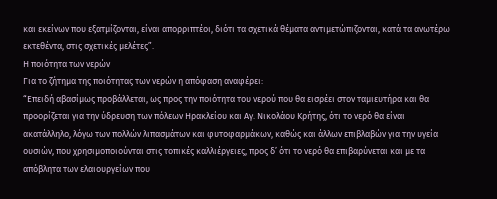και εκείνων που εξατμίζονται, είναι απορριπτέοι, διότι τα σχετικά θέματα αντιμετώπιζονται, κατά τα ανωτέρω εκτεθέντα, στις σχετικές μελέτες”.
Η ποιότητα των νερών
Για το ζήτημα της ποιότητας των νερών η απόφαση αναφέρει:
“Επειδή αβασίμως προβάλλεται, ως προς την ποιότητα του νερού που θα εισρέει στον ταμιευτήρα και θα προορίζεται για την ύδρευση των πόλεων Ηρακλείου και Αγ. Νικολάου Κρήτης, ότι το νερό θα είναι ακατάλληλο, λόγω των πολλών λιπασμάτων και φυτοφαρμάκων, καθώς και άλλων επιβλαβών για την υγεία ουσιών, που χρησιμοποιούνται στις τοπικές καλλιέργειες, προς δ’ ότι το νερό θα επιβαρύνεται και με τα απόβλητα των ελαιουργείων που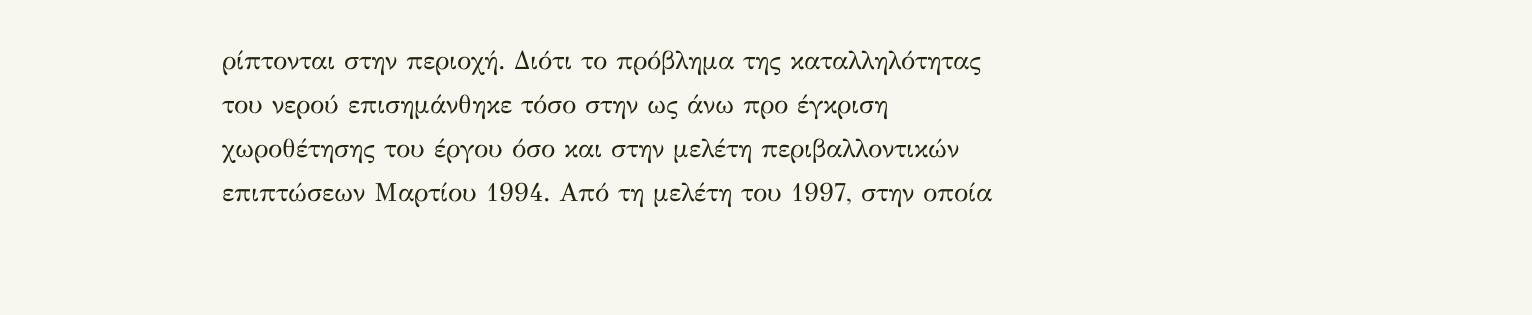ρίπτονται στην περιοχή. Διότι το πρόβλημα της καταλληλότητας του νερού επισημάνθηκε τόσο στην ως άνω προ έγκριση χωροθέτησης του έργου όσο και στην μελέτη περιβαλλοντικών επιπτώσεων Μαρτίου 1994. Από τη μελέτη του 1997, στην οποία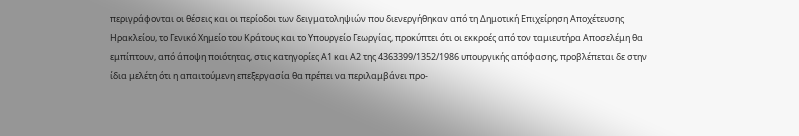περιγράφονται οι θέσεις και οι περίοδοι των δειγματοληψιών που διενεργήθηκαν από τη Δημοτική Επιχείρηση Αποχέτευσης Ηρακλείου, το Γενικό Χημείο του Κράτους και το Υπουργείο Γεωργίας, προκύπτει ότι οι εκκροές από τον ταμιευτήρα Αποσελέμη θα εμπίπτουν, από άποψη ποιότητας, στις κατηγορίες Α1 και Α2 της 4363399/1352/1986 υπουργικής απόφασης, προβλέπεται δε στην ίδια μελέτη ότι η απαιτούμενη επεξεργασία θα πρέπει να περιλαμβάνει προ-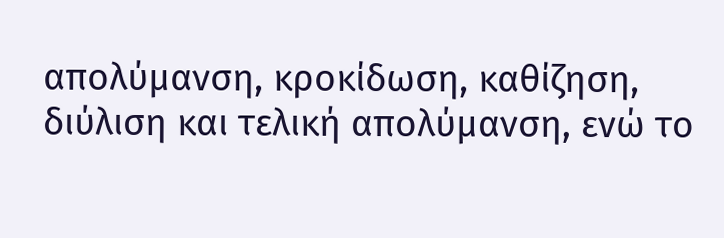απολύμανση, κροκίδωση, καθίζηση, διύλιση και τελική απολύμανση, ενώ το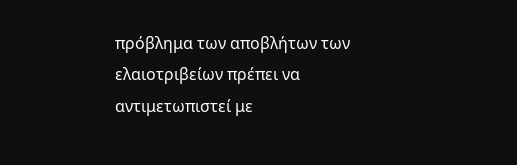πρόβλημα των αποβλήτων των ελαιοτριβείων πρέπει να αντιμετωπιστεί με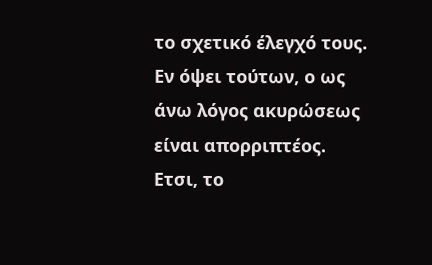το σχετικό έλεγχό τους. Εν όψει τούτων, ο ως άνω λόγος ακυρώσεως είναι απορριπτέος.
Ετσι, το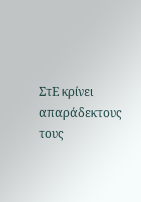ΣτΕ κρίνει απαράδεκτους τους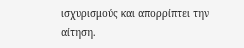ισχυρισμούς και απορρίπτει την αίτηση.